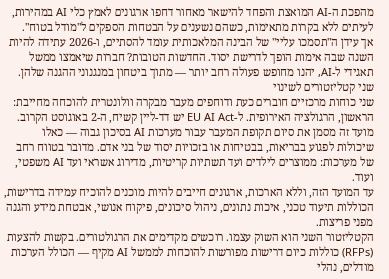מהפכת ה-AI המואצת והפחד להישאר מאחור דחפו ארגונים לאמץ כלי AI במהירות, לעיתים ללא בקרות מתאימות, כשהם נשענים על הבטחות הספקים ל"מודל בטוח".
אך עידן ה"תסמכו עליי" של הבינה המלאכותית עומד להסתיים, ו-2026 עתידה להיות השנה שבה אימות הופך לדרישת יסוד. החדשות הטובות? חברות שיאמצו ממשל תאגידי ל-AI, יהנו מחופש פעולה רחב יותר — מתוך ביטחון במנגנוני ההגנה שלהן.
שני קטליזטורים לשינוי
שני כוחות מרכזיים חוברים כעת ודוחפים מעבר מבקרה וולונטרית להוכחה מחייבת:
הראשון, הרגולציה האירופית. ל-EU AI Act יש דד-ליין קשיח, ה-2 באוגוסט הקרוב. מועד זה מסמן את סיום תקופת המעבר עבור מערכות AI בסיכון גבוה — כאלו שיכולות לפגוע בבריאות, בבטיחות או בזכויות יסוד של בני אדם. מדובר בטווח רחב של מערכות: ממוצרים לילדים ועד תשתיות קריטיות, מדירוג אשראי ועד AI משפטי, ועוד.
עד המועד הזה, וללא הארכות, ארגונים חייבים להיות מוכנים להוכיח עמידה בדרישות, הכוללות תיעוד טכני, איכות נתונים, ניהול סיכונים, פיקוח אנושי, אבטחת מידע והגנה מפני פריצות.
הקטליזטור השני הוא השוק עצמו. רוכשים מקדימים את הרגולטורים. בקשות להצעות (RFPs) כוללות כיום דרישות מפורשות להוכחות לממשל AI מקיף — הכולל הערכות מודלים, נהלי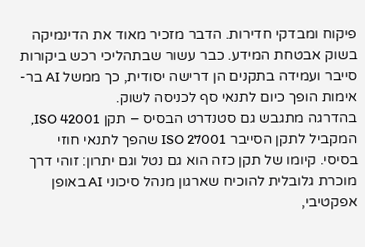פיקוח ומבדקי חדירות. הדבר מזכיר מאוד את הדינמיקה בשוק אבטחת המידע. כבר עשור שבתהליכי רכש ביקורות סייבר ועמידה בתקנים הן דרישה יסודית, כך ממשל AI בר-אימות הופך כיום לתנאי סף לכניסה לשוק.
בהדרגה מתגבש גם סטנדרט הבסיס – תקן ISO 42001, המקביל לתקן הסייבר ISO 27001 שהפך לתנאי חוזי בסיסי. קיומו של תקן כזה הוא גם נטל וגם יתרון: זוהי דרך מוכרת גלובלית להוכיח שארגון מנהל סיכוני AI באופן אפקטיבי,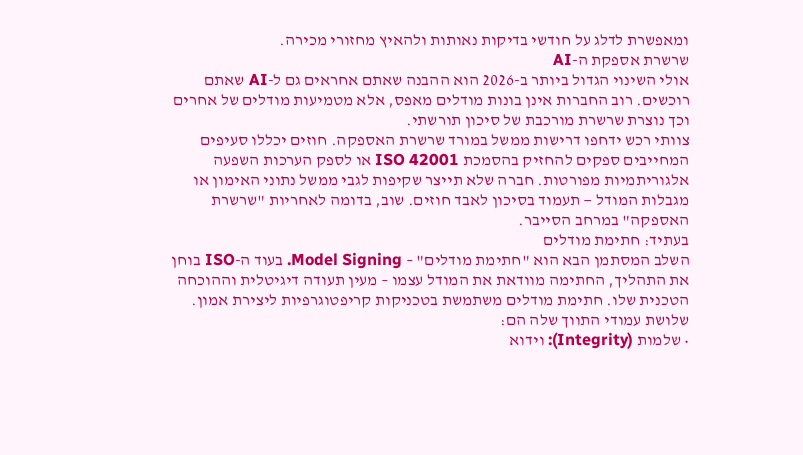ומאפשרת לדלג על חודשי בדיקות נאותות ולהאיץ מחזורי מכירה.
שרשרת אספקת ה-AI
אולי השינוי הגדול ביותר ב-2026 הוא ההבנה שאתם אחראים גם ל-AI שאתם רוכשים. רוב החברות אינן בונות מודלים מאפס, אלא מטמיעות מודלים של אחרים וכך נוצרת שרשרת מורכבת של סיכון תורשתי.
צוותי רכש ידחפו דרישות ממשל במורד שרשרת האספקה. חוזים יכללו סעיפים המחייבים ספקים להחזיק בהסמכת ISO 42001 או לספק הערכות השפעה אלגוריתמיות מפורטות. חברה שלא תייצר שקיפות לגבי ממשל נתוני האימון או מגבלות המודל — תעמוד בסיכון לאבד חוזים. שוב, בדומה לאחריות "שרשרת האספקה" במרחב הסייבר.
בעתיד: חתימת מודלים
השלב המסתמן הבא הוא "חתימת מודלים" – Model Signing. בעוד ה-ISO בוחן את התהליך, החתימה מוודאת את המודל עצמו – מעין תעודה דיגיטלית וההוכחה הטכנית שלו. חתימת מודלים משתמשת בטכניקות קריפטוגרפיות ליצירת אמון. שלושת עמודי התווך שלה הם:
• שלמות (Integrity): וידוא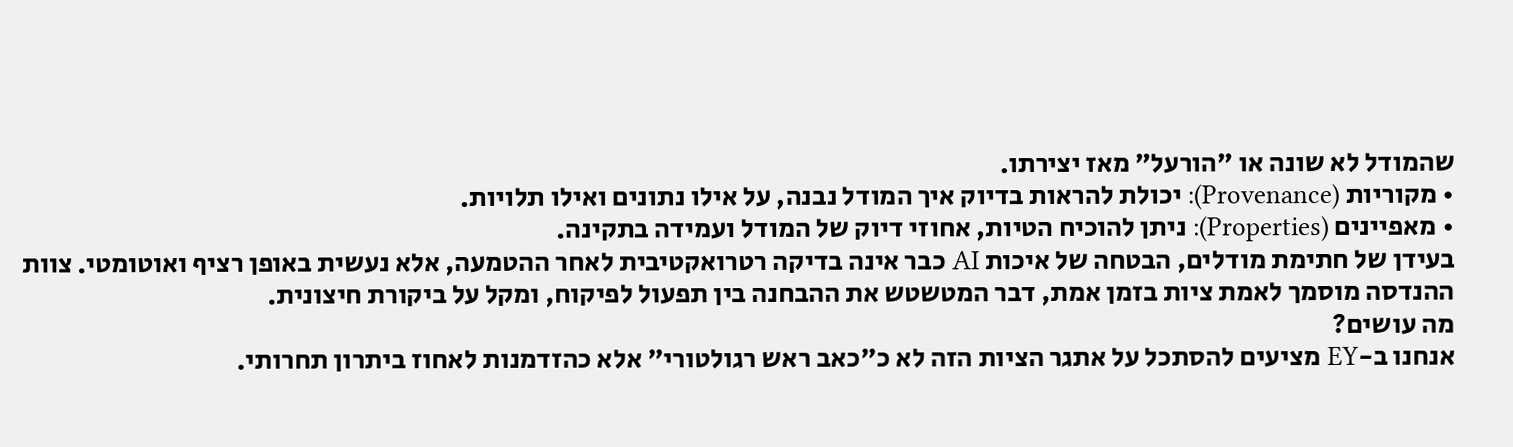שהמודל לא שונה או "הורעל" מאז יצירתו.
• מקוריות (Provenance): יכולת להראות בדיוק איך המודל נבנה, על אילו נתונים ואילו תלויות.
• מאפיינים (Properties): ניתן להוכיח הטיות, אחוזי דיוק של המודל ועמידה בתקינה.
בעידן של חתימת מודלים, הבטחה של איכות AI כבר אינה בדיקה רטרואקטיבית לאחר ההטמעה, אלא נעשית באופן רציף ואוטומטי. צוות ההנדסה מוסמך לאמת ציות בזמן אמת, דבר המטשטש את ההבחנה בין תפעול לפיקוח, ומקל על ביקורת חיצונית.
מה עושים?
אנחנו ב-EY מציעים להסתכל על אתגר הציות הזה לא כ"כאב ראש רגולטורי" אלא כהזדמנות לאחוז ביתרון תחרותי.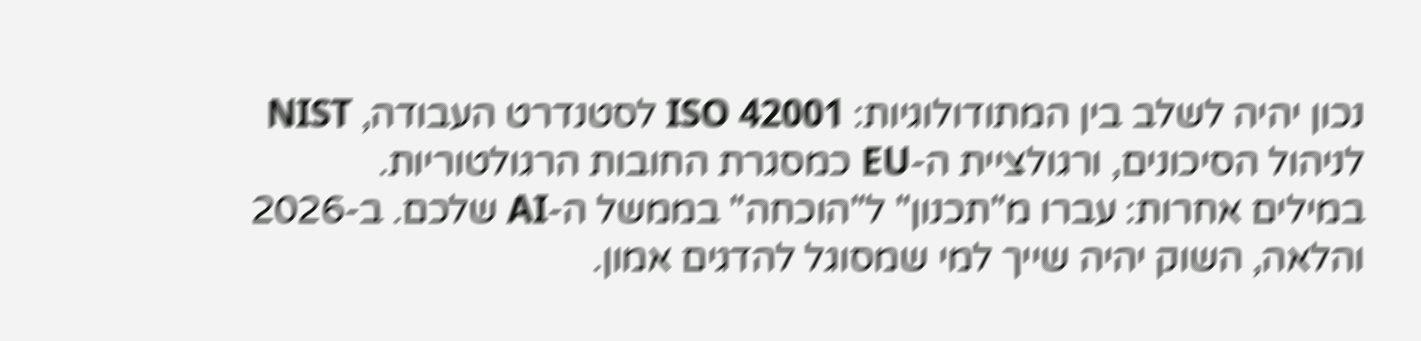נכון יהיה לשלב בין המתודולוגיות: ISO 42001 לסטנדרט העבודה, NIST לניהול הסיכונים, ורגולציית ה-EU כמסגרת החובות הרגולטוריות.
במילים אחרות: עברו מ"תכנון" ל"הוכחה" בממשל ה-AI שלכם. ב-2026 והלאה, השוק יהיה שייך למי שמסוגל להדגים אמון.